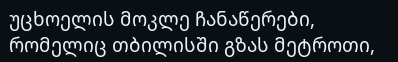უცხოელის მოკლე ჩანაწერები, რომელიც თბილისში გზას მეტროთი,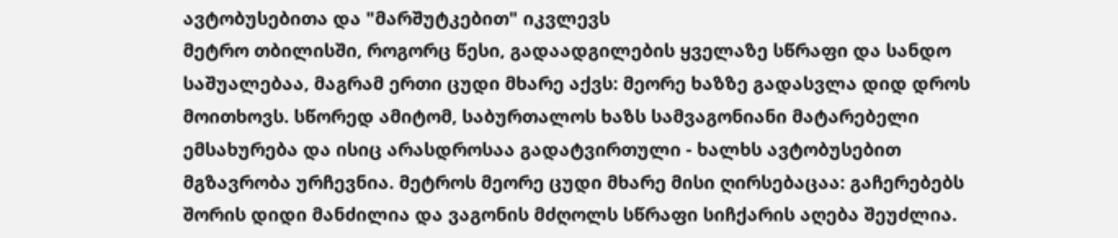ავტობუსებითა და "მარშუტკებით" იკვლევს
მეტრო თბილისში, როგორც წესი, გადაადგილების ყველაზე სწრაფი და სანდო საშუალებაა, მაგრამ ერთი ცუდი მხარე აქვს: მეორე ხაზზე გადასვლა დიდ დროს მოითხოვს. სწორედ ამიტომ, საბურთალოს ხაზს სამვაგონიანი მატარებელი ემსახურება და ისიც არასდროსაა გადატვირთული - ხალხს ავტობუსებით მგზავრობა ურჩევნია. მეტროს მეორე ცუდი მხარე მისი ღირსებაცაა: გაჩერებებს შორის დიდი მანძილია და ვაგონის მძღოლს სწრაფი სიჩქარის აღება შეუძლია.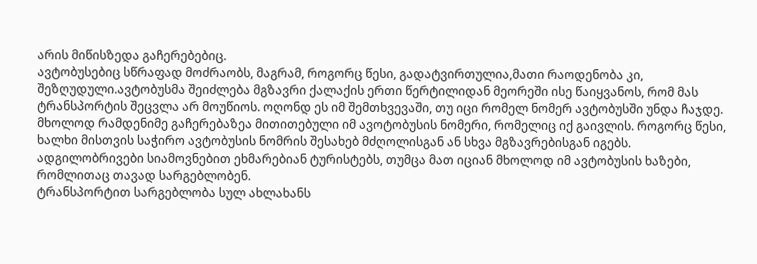არის მიწისზედა გაჩერებებიც.
ავტობუსებიც სწრაფად მოძრაობს, მაგრამ, როგორც წესი, გადატვირთულია,მათი რაოდენობა კი, შეზღუდული.ავტობუსმა შეიძლება მგზავრი ქალაქის ერთი წერტილიდან მეორეში ისე წაიყვანოს, რომ მას ტრანსპორტის შეცვლა არ მოუწიოს. ოღონდ ეს იმ შემთხვევაში, თუ იცი რომელ ნომერ ავტობუსში უნდა ჩაჯდე. მხოლოდ რამდენიმე გაჩერებაზეა მითითებული იმ ავოტობუსის ნომერი, რომელიც იქ გაივლის. როგორც წესი, ხალხი მისთვის საჭირო ავტობუსის ნომრის შესახებ მძღოლისგან ან სხვა მგზავრებისგან იგებს. ადგილობრივები სიამოვნებით ეხმარებიან ტურისტებს, თუმცა მათ იციან მხოლოდ იმ ავტობუსის ხაზები, რომლითაც თავად სარგებლობენ.
ტრანსპორტით სარგებლობა სულ ახლახანს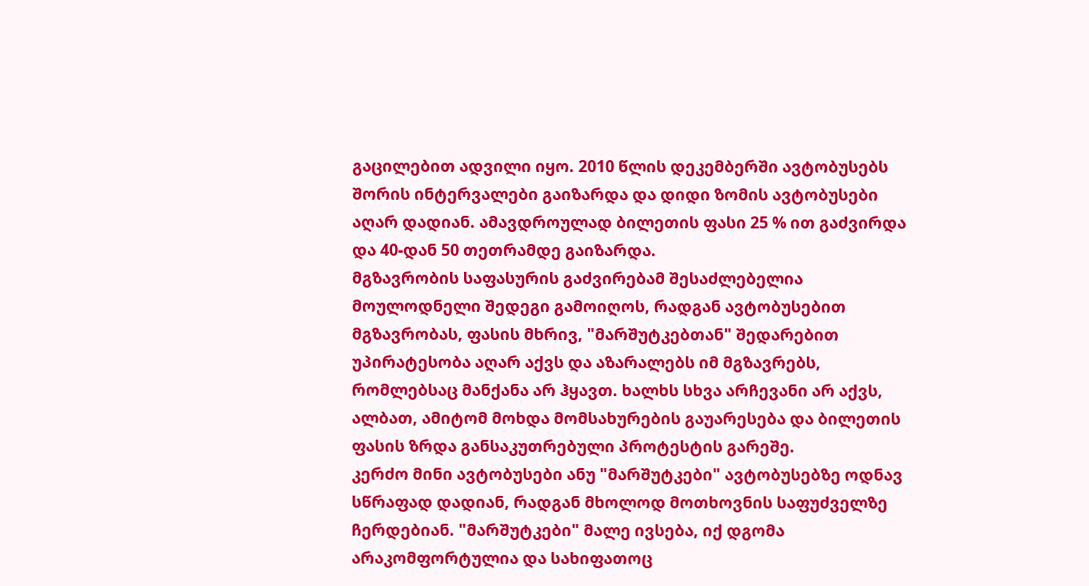გაცილებით ადვილი იყო. 2010 წლის დეკემბერში ავტობუსებს შორის ინტერვალები გაიზარდა და დიდი ზომის ავტობუსები აღარ დადიან. ამავდროულად ბილეთის ფასი 25 % ით გაძვირდა და 40-დან 50 თეთრამდე გაიზარდა.
მგზავრობის საფასურის გაძვირებამ შესაძლებელია მოულოდნელი შედეგი გამოიღოს, რადგან ავტობუსებით მგზავრობას, ფასის მხრივ, "მარშუტკებთან" შედარებით უპირატესობა აღარ აქვს და აზარალებს იმ მგზავრებს, რომლებსაც მანქანა არ ჰყავთ. ხალხს სხვა არჩევანი არ აქვს, ალბათ, ამიტომ მოხდა მომსახურების გაუარესება და ბილეთის ფასის ზრდა განსაკუთრებული პროტესტის გარეშე.
კერძო მინი ავტობუსები ანუ "მარშუტკები" ავტობუსებზე ოდნავ სწრაფად დადიან, რადგან მხოლოდ მოთხოვნის საფუძველზე ჩერდებიან. "მარშუტკები" მალე ივსება, იქ დგომა არაკომფორტულია და სახიფათოც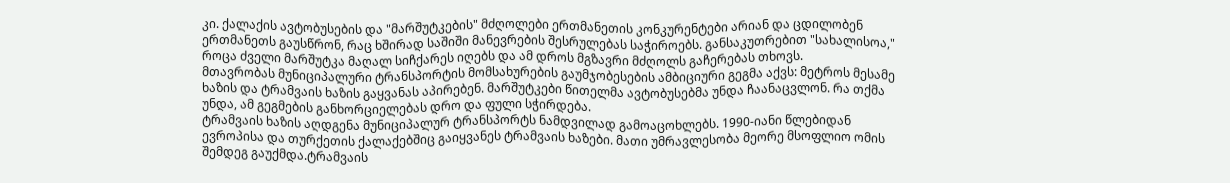კი. ქალაქის ავტობუსების და "მარშუტკების" მძღოლები ერთმანეთის კონკურენტები არიან და ცდილობენ ერთმანეთს გაუსწრონ, რაც ხშირად საშიში მანევრების შესრულებას საჭიროებს. განსაკუთრებით "სახალისოა," როცა ძველი მარშუტკა მაღალ სიჩქარეს იღებს და ამ დროს მგზავრი მძღოლს გაჩერებას თხოვს.
მთავრობას მუნიციპალური ტრანსპორტის მომსახურების გაუმჯობესების ამბიციური გეგმა აქვს: მეტროს მესამე ხაზის და ტრამვაის ხაზის გაყვანას აპირებენ. მარშუტკები წითელმა ავტობუსებმა უნდა ჩაანაცვლონ. რა თქმა უნდა, ამ გეგმების განხორციელებას დრო და ფული სჭირდება.
ტრამვაის ხაზის აღდგენა მუნიციპალურ ტრანსპორტს ნამდვილად გამოაცოხლებს. 1990-იანი წლებიდან ევროპისა და თურქეთის ქალაქებშიც გაიყვანეს ტრამვაის ხაზები. მათი უმრავლესობა მეორე მსოფლიო ომის შემდეგ გაუქმდა.ტრამვაის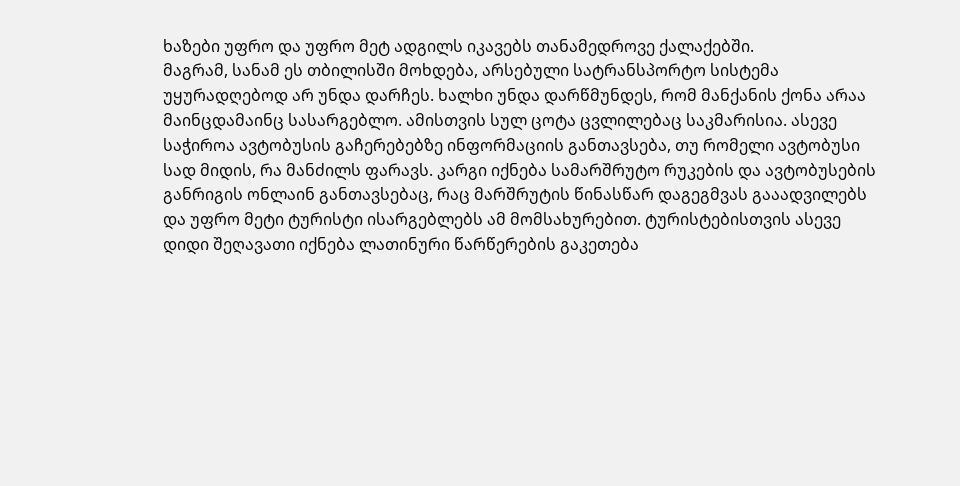ხაზები უფრო და უფრო მეტ ადგილს იკავებს თანამედროვე ქალაქებში.
მაგრამ, სანამ ეს თბილისში მოხდება, არსებული სატრანსპორტო სისტემა უყურადღებოდ არ უნდა დარჩეს. ხალხი უნდა დარწმუნდეს, რომ მანქანის ქონა არაა მაინცდამაინც სასარგებლო. ამისთვის სულ ცოტა ცვლილებაც საკმარისია. ასევე საჭიროა ავტობუსის გაჩერებებზე ინფორმაციის განთავსება, თუ რომელი ავტობუსი სად მიდის, რა მანძილს ფარავს. კარგი იქნება სამარშრუტო რუკების და ავტობუსების განრიგის ონლაინ განთავსებაც, რაც მარშრუტის წინასწარ დაგეგმვას გააადვილებს და უფრო მეტი ტურისტი ისარგებლებს ამ მომსახურებით. ტურისტებისთვის ასევე დიდი შეღავათი იქნება ლათინური წარწერების გაკეთება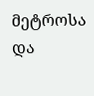მეტროსა და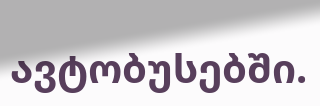ავტობუსებში.